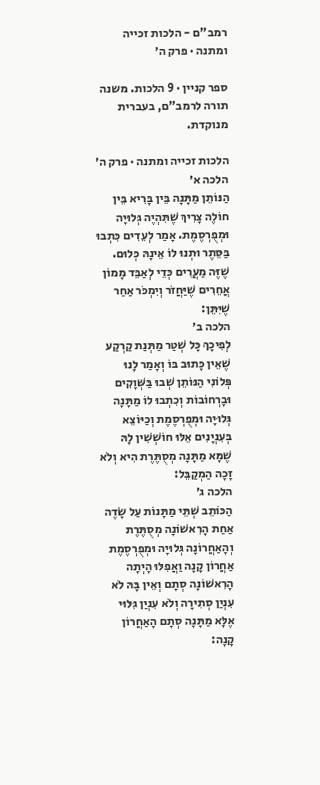רמב"ם - הלכות זכייה ומתנה · פרק ה׳

ספר קניין · 9 הלכות. משנה תורה לרמב"ם, בעברית מנוקדת.

הלכות זכייה ומתנה · פרק ה׳
הלכה א׳
הַנּוֹתֵן מַתָּנָה בֵּין בָּרִיא בֵּין חוֹלֶה צָרִיךְ שֶׁתִּהְיֶה גְּלוּיָה וּמְפֻרְסֶמֶת. אָמַר לְעֵדִים כִּתְבוּ בַּסֵּתֶר וּתְנוּ לוֹ אֵינָהּ כְּלוּם. שֶׁזֶּה מַעֲרִים כְּדֵי לְאַבֵּד מָמוֹן אֲחֵרִים שֶׁיַּחֲזֹר וְיִמְכֹּר אַחַר שֶׁיִּתֵּן:
הלכה ב׳
לְפִיכָךְ כָּל שְׁטַר מַתְּנַת קַרְקַע שֶׁאֵין כָּתוּב בּוֹ וְאָמַר לָנוּ פְּלוֹנִי הַנּוֹתֵן שְׁבוּ בַּשְּׁוָקִים וּבָרְחוֹבוֹת וְכִתְבוּ לוֹ מַתָּנָה גְּלוּיָה וּמְפֻרְסֶמֶת וְכַיּוֹצֵא בְּעִנְיָנִים אֵלּוּ חוֹשְׁשִׁין לָהּ שֶׁמָּא מַתָּנָה מְסֻתֶּרֶת הִיא וְלֹא זָכָה הַמְקַבֵּל:
הלכה ג׳
הַכּוֹתֵב שְׁתֵּי מַתָּנוֹת עַל שָׂדֶה אַחַת הָרִאשׁוֹנָה מְסֻתֶּרֶת וְהָאַחֲרוֹנָה גְּלוּיָה וּמְפֻרְסֶמֶת אַחֲרוֹן קָנָה וַאֲפִלּוּ הָיְתָה הָרִאשׁוֹנָה סְתָם וְאֵין בָּהּ לֹא עִנְיַן סְתִירָה וְלֹא עִנְיַן גִּלּוּי אֶלָּא מַתָּנָה סְתָם הָאַחֲרוֹן קָנָה: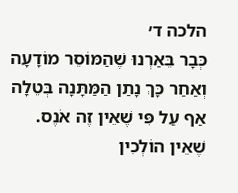הלכה ד׳
כְּבָר בֵּאַרְנוּ שֶׁהַמּוֹסֵר מוֹדָעָה וְאַחַר כָּךְ נָתַן הַמַּתָּנָה בְּטֵלָה אַף עַל פִּי שֶׁאֵין זֶה אֹנֶס. שֶׁאֵין הוֹלְכִין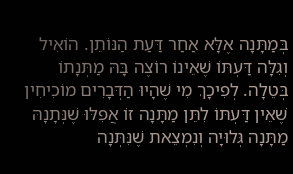בְּמַתָּנָה אֶלָּא אַחַר דַּעַת הַנּוֹתֵן. הוֹאִיל וְגִלָּה דַּעְתּוֹ שֶׁאֵינוֹ רוֹצֶה בָּהּ מַתְּנָתוֹ בְּטֵלָה. לְפִיכָךְ מִי שֶׁהָיוּ הַדְּבָרִים מוֹכִיחִין שֶׁאֵין דַּעְתּוֹ לִתֵּן מַתָּנָה זוֹ אֲפִלּוּ שֶׁנְּתָנָהּ מַתָּנָה גְּלוּיָה וְנִמְצֵאת שֶׁנִּתְּנָה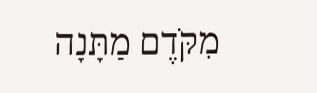מִקֹּדֶם מַתָּנָה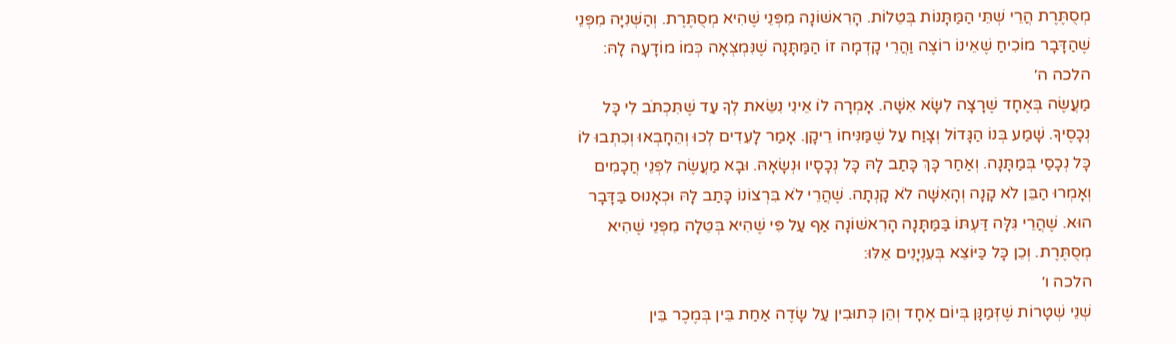מְסֻתֶּרֶת הֲרֵי שְׁתֵּי הַמַּתָּנוֹת בְּטֵלוֹת. הָרִאשׁוֹנָה מִפְּנֵי שֶׁהִיא מְסֻתֶּרֶת. וְהַשְּׁנִיָּה מִפְּנֵי שֶׁהַדָּבָר מוֹכִיחַ שֶׁאֵינוֹ רוֹצֶה וַהֲרֵי קָדְמָה זוֹ הַמַּתָּנָה שֶׁנִּמְצְאָה כְּמוֹ מוֹדָעָה לָהּ:
הלכה ה׳
מַעֲשֶׂה בְּאֶחָד שֶׁרָצָה לִשָּׂא אִשָּׁה. אָמְרָה לוֹ אֵינִי נִשֵּׂאת לְךָ עַד שֶׁתִּכְתֹּב לִי כָּל נְכָסֶיךָ. שָׁמַע בְּנוֹ הַגָּדוֹל וְצָוַח עַל שֶׁמַּנִּיחוֹ רֵיקָן. אָמַר לָעֵדִים לְכוּ וְהֵחָבְאוּ וְכִתְבוּ לוֹ כָּל נְכָסַי בְּמַתָּנָה. וְאַחַר כָּךְ כָּתַב לָהּ כָּל נְכָסָיו וּנְשָׂאָהּ. וּבָא מַעֲשֶׂה לִפְנֵי חֲכָמִים וְאָמְרוּ הַבֵּן לֹא קָנָה וְהָאִשָּׁה לֹא קָנְתָה. שֶׁהֲרֵי לֹא בִּרְצוֹנוֹ כָּתַב לָהּ וּכְאָנוּס בַּדָּבָר הוּא. שֶׁהֲרֵי גִּלָּה דַּעְתּוֹ בַּמַּתָּנָה הָרִאשׁוֹנָה אַף עַל פִּי שֶׁהִיא בְּטֵלָה מִפְּנֵי שֶׁהִיא מְסֻתֶּרֶת. וְכֵן כָּל כַּיּוֹצֵא בְּעִנְיָנִים אֵלּוּ:
הלכה ו׳
שְׁנֵי שְׁטָרוֹת שֶׁזְּמַנָּן בְּיוֹם אֶחָד וְהֵן כְּתוּבִין עַל שָׂדֶה אַחַת בֵּין בְּמֶכֶר בֵּין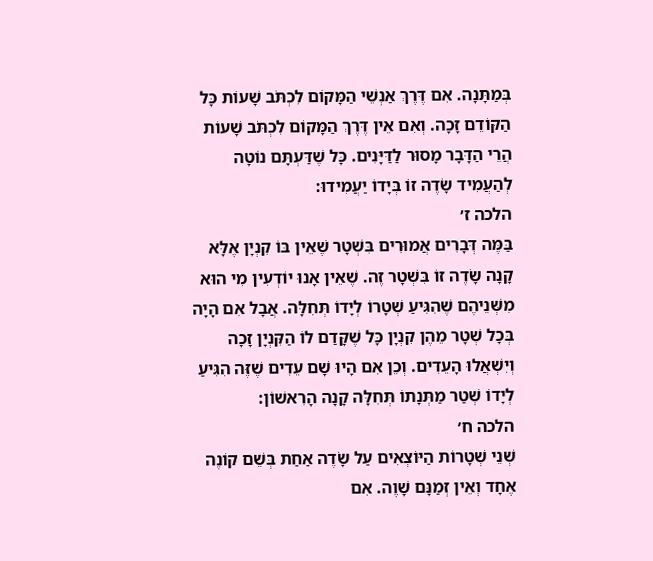בְּמַתָּנָה. אִם דֶּרֶךְ אַנְשֵׁי הַמָּקוֹם לִכְתֹּב שָׁעוֹת כָּל הַקּוֹדֵם זָכָה. וְאִם אֵין דֶּרֶךְ הַמָּקוֹם לִכְתֹּב שָׁעוֹת הֲרֵי הַדָּבָר מָסוּר לַדַּיָּנִים. כָּל שֶׁדַּעְתָּם נוֹטָה לְהַעֲמִיד שָׂדֶה זוֹ בְּיָדוֹ יַעֲמִידוּ:
הלכה ז׳
בַּמֶּה דְּבָרִים אֲמוּרִים בִּשְׁטָר שֶׁאֵין בּוֹ קִנְיָן אֶלָּא קָנָה שָׂדֶה זוֹ בִּשְׁטָר זֶה. שֶׁאֵין אָנוּ יוֹדְעִין מִי הוּא מִשְּׁנֵיהֶם שֶׁהִגִּיעַ שְׁטָרוֹ לְיָדוֹ תְּחִלָּה. אֲבָל אִם הָיָה בְּכָל שְׁטָר מֵהֶן קִנְיָן כָּל שֶׁקָּדַם לוֹ הַקִּנְיָן זָכָה וְיִשְׁאֲלוּ הָעֵדִים. וְכֵן אִם הָיוּ שָׁם עֵדִים שֶׁזֶּה הִגִּיעַ לְיָדוֹ שְׁטַר מַתְּנָתוֹ תְּחִלָּה קָנָה הָרִאשׁוֹן:
הלכה ח׳
שְׁנֵי שְׁטָרוֹת הַיּוֹצְאִים עַל שָׂדֶה אַחַת בְּשֵׁם קוֹנֶה אֶחָד וְאֵין זְמַנָּם שָׁוֶה. אִם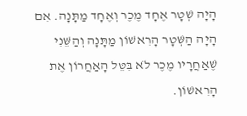הָיָה שְׁטָר אֶחָד מֶכֶר וְאֶחָד מַתָּנָה. אִם הָיָה הַשְּׁטָר הָרִאשׁוֹן מַתָּנָה וְהַשֵּׁנִי שֶׁאַחֲרָיו מֶכֶר לֹא בִּטֵּל הָאַחֲרוֹן אֶת הָרִאשׁוֹן.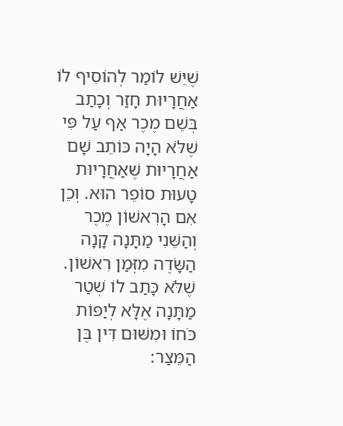שֶׁיֵּשׁ לוֹמַר לְהוֹסִיף לוֹ אַחֲרָיוּת חָזַר וְכָתַב בְּשֵׁם מֶכֶר אַף עַל פִּי שֶׁלֹּא הָיָה כּוֹתֵב שָׁם אַחֲרָיוּת שֶׁאַחֲרָיוּת טָעוּת סוֹפֵר הוּא. וְכֵן אִם הָרִאשׁוֹן מֶכֶר וְהַשֵּׁנִי מַתָּנָה קָנָה הַשָּׂדֶה מִזְּמַן רִאשׁוֹן. שֶׁלֹּא כָּתַב לוֹ שְׁטַר מַתָּנָה אֶלָּא לְיַפּוֹת כֹּחוֹ וּמִשּׁוּם דִּין בֶּן הַמֵּצַר: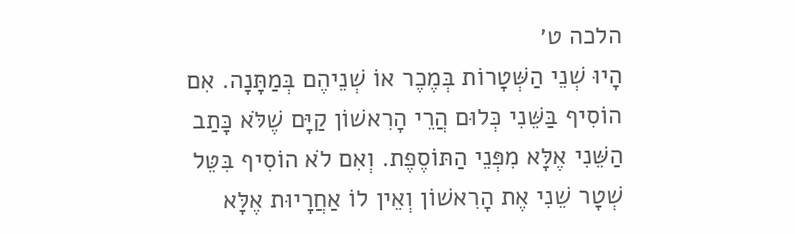הלכה ט׳
הָיוּ שְׁנֵי הַשְּׁטָרוֹת בְּמֶכֶר אוֹ שְׁנֵיהֶם בְּמַתָּנָה. אִם הוֹסִיף בַּשֵּׁנִי כְּלוּם הֲרֵי הָרִאשׁוֹן קַיָּם שֶׁלֹּא כָּתַב הַשֵּׁנִי אֶלָּא מִפְּנֵי הַתּוֹסֶפֶת. וְאִם לֹא הוֹסִיף בִּטֵּל שְׁטָר שֵׁנִי אֶת הָרִאשׁוֹן וְאֵין לוֹ אַחֲרָיוּת אֶלָּא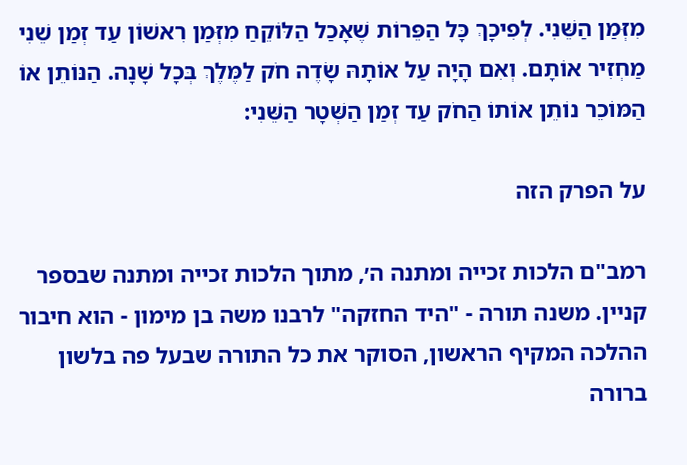מִזְּמַן הַשֵּׁנִי. לְפִיכָךְ כָּל הַפֵּרוֹת שֶׁאָכַל הַלּוֹקֵחַ מִזְּמַן רִאשׁוֹן עַד זְמַן שֵׁנִי מַחְזִיר אוֹתָם. וְאִם הָיָה עַל אוֹתָהּ שָׂדֶה חֹק לַמֶּלֶךְ בְּכָל שָׁנָה. הַנּוֹתֵן אוֹ הַמּוֹכֵר נוֹתֵן אוֹתוֹ הַחֹק עַד זְמַן הַשְּׁטָר הַשֵּׁנִי:

על הפרק הזה

רמב"ם הלכות זכייה ומתנה ה׳, מתוך הלכות זכייה ומתנה שבספר קניין. משנה תורה - "היד החזקה" לרבנו משה בן מימון - הוא חיבור ההלכה המקיף הראשון, הסוקר את כל התורה שבעל פה בלשון ברורה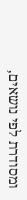ומסודרת לפי נושאים,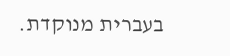בעברית מנוקדת.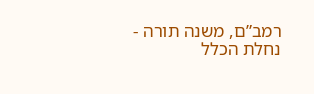רמב”ם, משנה תורה - נחלת הכלל